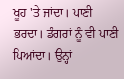ਖੂਹ 'ਤੇ ਜਾਂਦਾ। ਪਾਣੀ ਭਰਦਾ। ਡੰਗਰਾਂ ਨੂੰ ਵੀ ਪਾਣੀ ਪਿਆਂਦਾ। ਉਨ੍ਹਾਂ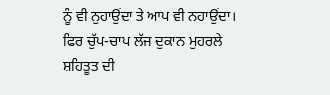ਨੂੰ ਵੀ ਨੁਹਾਉਂਦਾ ਤੇ ਆਪ ਵੀ ਨਹਾਉਂਦਾ। ਫਿਰ ਚੁੱਪ-ਚਾਪ ਲੱਜ ਦੁਕਾਨ ਮੁਹਰਲੇ ਸ਼ਹਿਤੂਤ ਦੀ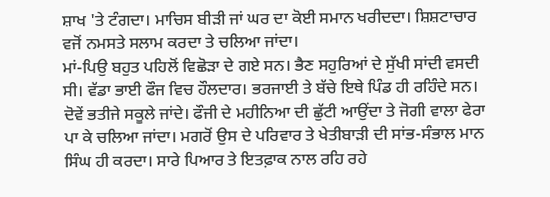ਸ਼ਾਖ 'ਤੇ ਟੰਗਦਾ। ਮਾਚਿਸ ਬੀੜੀ ਜਾਂ ਘਰ ਦਾ ਕੋਈ ਸਮਾਨ ਖਰੀਦਦਾ। ਸ਼ਿਸ਼ਟਾਚਾਰ ਵਜੋਂ ਨਮਸਤੇ ਸਲਾਮ ਕਰਦਾ ਤੇ ਚਲਿਆ ਜਾਂਦਾ।
ਮਾਂ-ਪਿਉ ਬਹੁਤ ਪਹਿਲੋਂ ਵਿਛੋੜਾ ਦੇ ਗਏ ਸਨ। ਭੈਣ ਸਹੁਰਿਆਂ ਦੇ ਸੁੱਖੀ ਸਾਂਦੀ ਵਸਦੀ ਸੀ। ਵੱਡਾ ਭਾਈ ਫੌਜ ਵਿਚ ਹੌਲਦਾਰ। ਭਰਜਾਈ ਤੇ ਬੱਚੇ ਇਥੇ ਪਿੰਡ ਹੀ ਰਹਿੰਦੇ ਸਨ। ਦੋਵੇਂ ਭਤੀਜੇ ਸਕੂਲੇ ਜਾਂਦੇ। ਫੌਜੀ ਦੇ ਮਹੀਨਿਆ ਦੀ ਛੁੱਟੀ ਆਉਂਦਾ ਤੇ ਜੋਗੀ ਵਾਲਾ ਫੇਰਾ ਪਾ ਕੇ ਚਲਿਆ ਜਾਂਦਾ। ਮਗਰੋਂ ਉਸ ਦੇ ਪਰਿਵਾਰ ਤੇ ਖੇਤੀਬਾੜੀ ਦੀ ਸਾਂਭ-ਸੰਭਾਲ ਮਾਨ ਸਿੰਘ ਹੀ ਕਰਦਾ। ਸਾਰੇ ਪਿਆਰ ਤੇ ਇਤਫ਼ਾਕ ਨਾਲ ਰਹਿ ਰਹੇ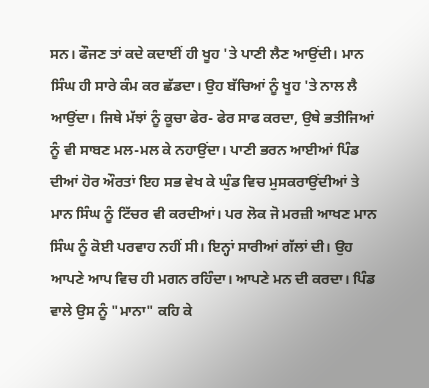ਸਨ। ਫੌਜਣ ਤਾਂ ਕਦੇ ਕਦਾਈਂ ਹੀ ਖੂਹ 'ਤੇ ਪਾਣੀ ਲੈਣ ਆਉਂਦੀ। ਮਾਨ ਸਿੰਘ ਹੀ ਸਾਰੇ ਕੰਮ ਕਰ ਛੱਡਦਾ। ਉਹ ਬੱਚਿਆਂ ਨੂੰ ਖੂਹ 'ਤੇ ਨਾਲ ਲੈ ਆਉਂਦਾ। ਜਿਥੇ ਮੱਝਾਂ ਨੂੰ ਕੂਚਾ ਫੇਰ- ਫੇਰ ਸਾਫ ਕਰਦਾ, ਉਥੇ ਭਤੀਜਿਆਂ ਨੂੰ ਵੀ ਸਾਬਣ ਮਲ-ਮਲ ਕੇ ਨਹਾਉਂਦਾ। ਪਾਣੀ ਭਰਨ ਆਈਆਂ ਪਿੰਡ ਦੀਆਂ ਹੋਰ ਔਰਤਾਂ ਇਹ ਸਭ ਵੇਖ ਕੇ ਘੁੰਡ ਵਿਚ ਮੁਸਕਰਾਉਂਦੀਆਂ ਤੇ ਮਾਨ ਸਿੰਘ ਨੂੰ ਟਿੱਚਰ ਵੀ ਕਰਦੀਆਂ। ਪਰ ਲੋਕ ਜੋ ਮਰਜ਼ੀ ਆਖਣ ਮਾਨ ਸਿੰਘ ਨੂੰ ਕੋਈ ਪਰਵਾਹ ਨਹੀਂ ਸੀ। ਇਨ੍ਹਾਂ ਸਾਰੀਆਂ ਗੱਲਾਂ ਦੀ। ਉਹ ਆਪਣੇ ਆਪ ਵਿਚ ਹੀ ਮਗਨ ਰਹਿੰਦਾ। ਆਪਣੇ ਮਨ ਦੀ ਕਰਦਾ। ਪਿੰਡ ਵਾਲੇ ਉਸ ਨੂੰ "ਮਾਨਾ" ਕਹਿ ਕੇ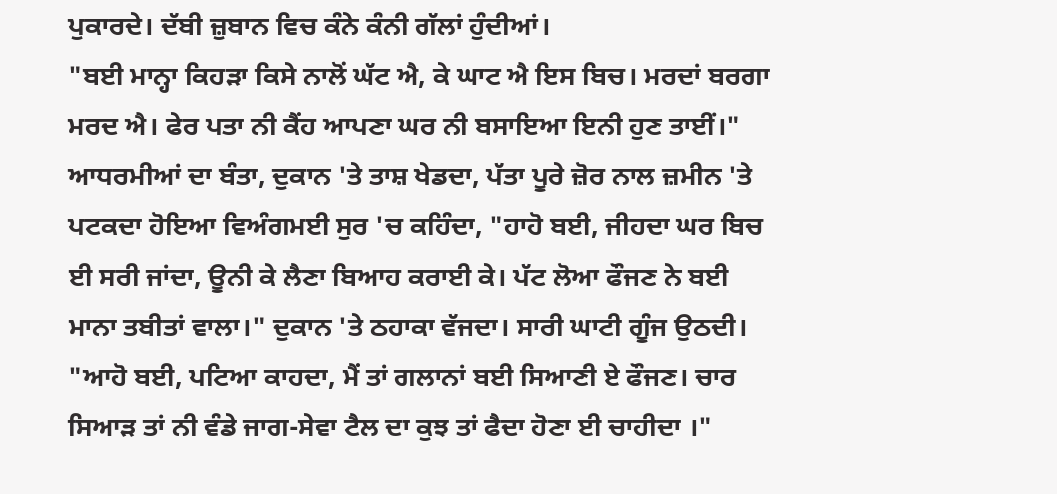ਪੁਕਾਰਦੇ। ਦੱਬੀ ਜ਼ੁਬਾਨ ਵਿਚ ਕੰਨੇ ਕੰਨੀ ਗੱਲਾਂ ਹੁੰਦੀਆਂ।
"ਬਈ ਮਾਨ੍ਹਾ ਕਿਹੜਾ ਕਿਸੇ ਨਾਲੋਂ ਘੱਟ ਐ, ਕੇ ਘਾਟ ਐ ਇਸ ਬਿਚ। ਮਰਦਾਂ ਬਰਗਾ ਮਰਦ ਐ। ਫੇਰ ਪਤਾ ਨੀ ਕੈਂਹ ਆਪਣਾ ਘਰ ਨੀ ਬਸਾਇਆ ਇਨੀ ਹੁਣ ਤਾਈਂ।" ਆਧਰਮੀਆਂ ਦਾ ਬੰਤਾ, ਦੁਕਾਨ 'ਤੇ ਤਾਸ਼ ਖੇਡਦਾ, ਪੱਤਾ ਪੂਰੇ ਜ਼ੋਰ ਨਾਲ ਜ਼ਮੀਨ 'ਤੇ ਪਟਕਦਾ ਹੋਇਆ ਵਿਅੰਗਮਈ ਸੁਰ 'ਚ ਕਹਿੰਦਾ, "ਹਾਹੋ ਬਈ, ਜੀਹਦਾ ਘਰ ਬਿਚ ਈ ਸਰੀ ਜਾਂਦਾ, ਊਨੀ ਕੇ ਲੈਣਾ ਬਿਆਹ ਕਰਾਈ ਕੇ। ਪੱਟ ਲੋਆ ਫੌਜਣ ਨੇ ਬਈ ਮਾਨਾ ਤਬੀਤਾਂ ਵਾਲਾ।" ਦੁਕਾਨ 'ਤੇ ਠਹਾਕਾ ਵੱਜਦਾ। ਸਾਰੀ ਘਾਟੀ ਗੂੰਜ ਉਠਦੀ।
"ਆਹੋ ਬਈ, ਪਟਿਆ ਕਾਹਦਾ, ਮੈਂ ਤਾਂ ਗਲਾਨਾਂ ਬਈ ਸਿਆਣੀ ਏ ਫੌਜਣ। ਚਾਰ ਸਿਆੜ ਤਾਂ ਨੀ ਵੰਡੇ ਜਾਗ-ਸੇਵਾ ਟੈਲ ਦਾ ਕੁਝ ਤਾਂ ਫੈਦਾ ਹੋਣਾ ਈ ਚਾਹੀਦਾ ।"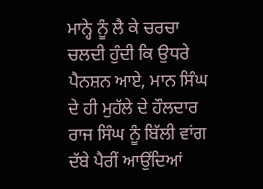ਮਾਨ੍ਹੇ ਨੂੰ ਲੈ ਕੇ ਚਰਚਾ ਚਲਦੀ ਹੁੰਦੀ ਕਿ ਉਧਰੇ ਪੈਨਸ਼ਨ ਆਏ, ਮਾਨ ਸਿੰਘ ਦੇ ਹੀ ਮੁਹੱਲੇ ਦੇ ਹੌਲਦਾਰ ਰਾਜ ਸਿੰਘ ਨੂੰ ਬਿੱਲੀ ਵਾਂਗ ਦੱਬੇ ਪੈਰੀਂ ਆਉਂਦਿਆਂ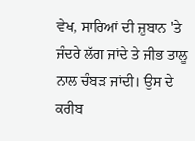ਵੇਖ, ਸਾਰਿਆਂ ਦੀ ਜ਼ੁਬਾਨ 'ਤੇ ਜੰਦਰੇ ਲੱਗ ਜਾਂਦੇ ਤੇ ਜੀਭ ਤਾਲੂ ਨਾਲ ਚੰਬੜ ਜਾਂਦੀ। ਉਸ ਦੇ ਕਰੀਬ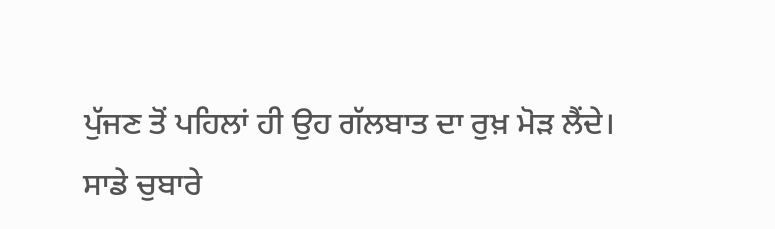ਪੁੱਜਣ ਤੋਂ ਪਹਿਲਾਂ ਹੀ ਉਹ ਗੱਲਬਾਤ ਦਾ ਰੁਖ਼ ਮੋੜ ਲੈਂਦੇ।
ਸਾਡੇ ਚੁਬਾਰੇ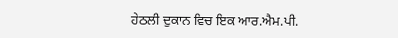ਹੇਠਲੀ ਦੁਕਾਨ ਵਿਚ ਇਕ ਆਰ.ਐਮ.ਪੀ.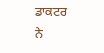ਡਾਕਟਰ ਨੇ